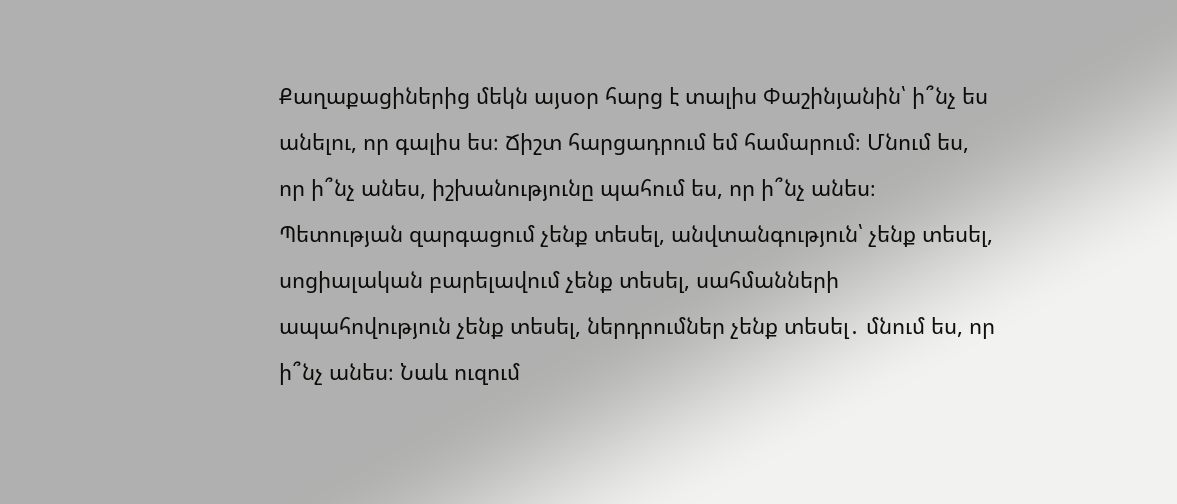Քաղաքացիներից մեկն այսօր հարց է տալիս Փաշինյանին՝ ի՞նչ ես անելու, որ գալիս ես։ Ճիշտ հարցադրում եմ համարում։ Մնում ես, որ ի՞նչ անես, իշխանությունը պահում ես, որ ի՞նչ անես։ Պետության զարգացում չենք տեսել, անվտանգություն՝ չենք տեսել, սոցիալական բարելավում չենք տեսել, սահմանների ապահովություն չենք տեսել, ներդրումներ չենք տեսել․ մնում ես, որ ի՞նչ անես։ Նաև ուզում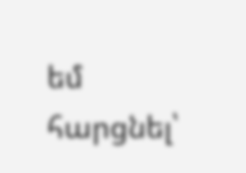եմ հարցնել՝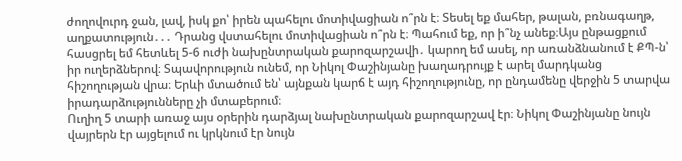ժողովուրդ ջան, լավ, իսկ քո՝ իրեն պահելու մոտիվացիան ո՞րն է։ Տեսել եք մահեր, թալան, բռնագաղթ, աղքատություն․․․ Դրանց վստահելու մոտիվացիան ո՞րն է։ Պահում եք, որ ի՞նչ անեք։Այս ընթացքում հասցրել եմ հետևել 5-6 ուժի նախընտրական քարոզարշավի․ կարող եմ ասել, որ առանձնանում է ՔՊ-ն՝ իր ուղերձներով։ Տպավորություն ունեմ, որ Նիկոլ Փաշինյանը խաղադրույք է արել մարդկանց հիշողության վրա։ Երևի մտածում են՝ այնքան կարճ է այդ հիշողությունը, որ ընդամենը վերջին 5 տարվա իրադարձությունները չի մտաբերում։
Ուղիղ 5 տարի առաջ այս օրերին դարձյալ նախընտրական քարոզարշավ էր։ Նիկոլ Փաշինյանը նույն վայրերն էր այցելում ու կրկնում էր նույն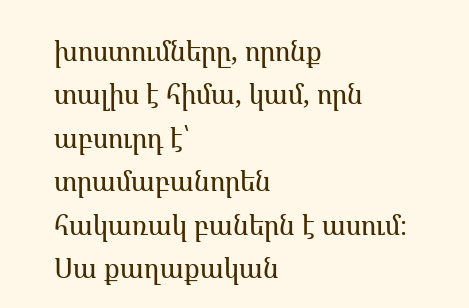խոստումները, որոնք տալիս է հիմա, կամ, որն աբսուրդ է՝ տրամաբանորեն հակառակ բաներն է ասում։ Սա քաղաքական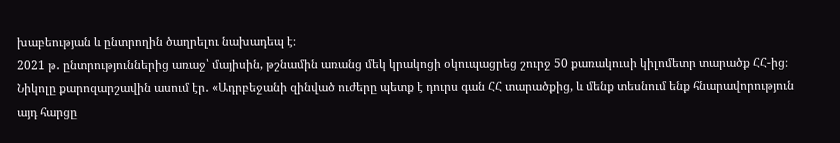խաբեության և ընտրողին ծաղրելու նախադեպ է։
2021 թ․ ընտրություններից առաջ՝ մայիսին, թշնամին առանց մեկ կրակոցի օկուպացրեց շուրջ 50 քառակուսի կիլոմետր տարածք ՀՀ-ից։ Նիկոլը քարոզարշավին ասում էր․ «Ադրբեջանի զինված ուժերը պետք է դուրս գան ՀՀ տարածքից, և մենք տեսնում ենք հնարավորություն այդ հարցը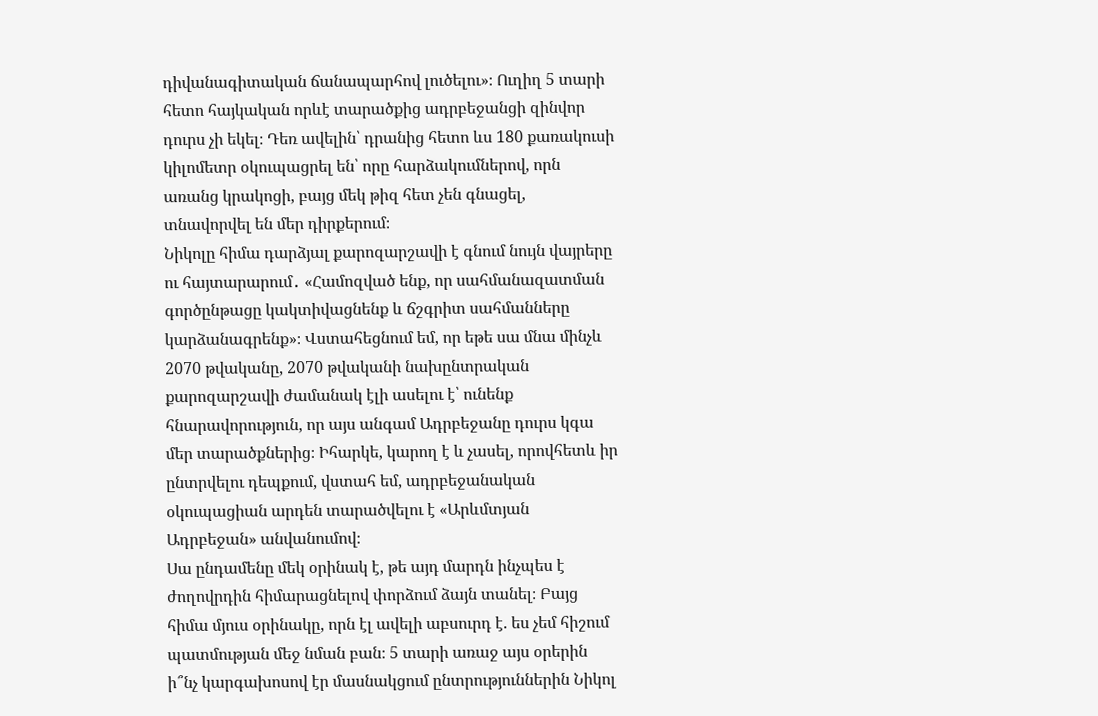դիվանագիտական ճանապարհով լուծելու»։ Ուղիղ 5 տարի հետո հայկական որևէ տարածքից ադրբեջանցի զինվոր դուրս չի եկել։ Դեռ ավելին՝ դրանից հետո ևս 180 քառակուսի կիլոմետր օկուպացրել են՝ որը հարձակումներով, որն առանց կրակոցի, բայց մեկ թիզ հետ չեն գնացել, տնավորվել են մեր դիրքերում։
Նիկոլը հիմա դարձյալ քարոզարշավի է գնում նույն վայրերը ու հայտարարում․ «Համոզված ենք, որ սահմանազատման գործընթացը կակտիվացնենք և ճշգրիտ սահմանները կարձանագրենք»։ Վստահեցնում եմ, որ եթե սա մնա մինչև 2070 թվականը, 2070 թվականի նախընտրական քարոզարշավի ժամանակ էլի ասելու է՝ ունենք հնարավորություն, որ այս անգամ Ադրբեջանը դուրս կգա մեր տարածքներից։ Իհարկե, կարող է և չասել, որովհետև իր ընտրվելու դեպքում, վստահ եմ, ադրբեջանական օկուպացիան արդեն տարածվելու է «Արևմտյան Ադրբեջան» անվանումով։
Սա ընդամենը մեկ օրինակ է, թե այդ մարդն ինչպես է ժողովրդին հիմարացնելով փորձում ձայն տանել։ Բայց հիմա մյուս օրինակը, որն էլ ավելի աբսուրդ է. ես չեմ հիշում պատմության մեջ նման բան։ 5 տարի առաջ այս օրերին ի՞նչ կարգախոսով էր մասնակցում ընտրություններին Նիկոլ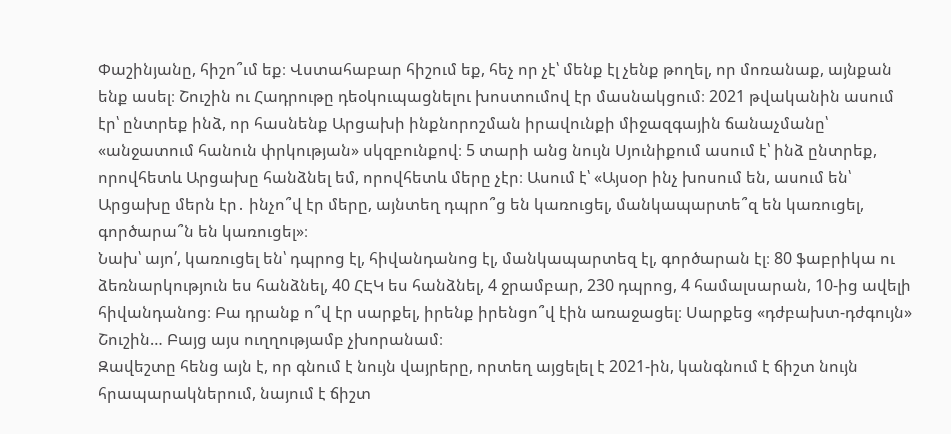Փաշինյանը, հիշո՞ւմ եք։ Վստահաբար հիշում եք, հեչ որ չէ՝ մենք էլ չենք թողել, որ մոռանաք, այնքան ենք ասել։ Շուշին ու Հադրութը դեօկուպացնելու խոստումով էր մասնակցում։ 2021 թվականին ասում էր՝ ընտրեք ինձ, որ հասնենք Արցախի ինքնորոշման իրավունքի միջազգային ճանաչմանը՝ «անջատում հանուն փրկության» սկզբունքով։ 5 տարի անց նույն Սյունիքում ասում է՝ ինձ ընտրեք, որովհետև Արցախը հանձնել եմ, որովհետև մերը չէր։ Ասում է՝ «Այսօր ինչ խոսում են, ասում են՝ Արցախը մերն էր․ ինչո՞վ էր մերը, այնտեղ դպրո՞ց են կառուցել, մանկապարտե՞զ են կառուցել, գործարա՞ն են կառուցել»։
Նախ՝ այո՛, կառուցել են՝ դպրոց էլ, հիվանդանոց էլ, մանկապարտեզ էլ, գործարան էլ։ 80 ֆաբրիկա ու ձեռնարկություն ես հանձնել, 40 ՀԷԿ ես հանձնել, 4 ջրամբար, 230 դպրոց, 4 համալսարան, 10-ից ավելի հիվանդանոց։ Բա դրանք ո՞վ էր սարքել, իրենք իրենցո՞վ էին առաջացել։ Սարքեց «դժբախտ-դժգույն» Շուշին… Բայց այս ուղղությամբ չխորանամ։
Զավեշտը հենց այն է, որ գնում է նույն վայրերը, որտեղ այցելել է 2021-ին, կանգնում է ճիշտ նույն հրապարակներում, նայում է ճիշտ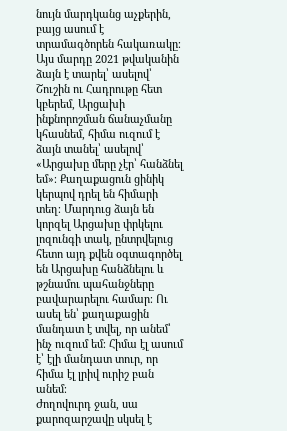նույն մարդկանց աչքերին, բայց ասում է տրամագծորեն հակառակը։ Այս մարդը 2021 թվականին ձայն է տարել՝ ասելով՝ Շուշին ու Հադրութը հետ կբերեմ, Արցախի ինքնորոշման ճանաչմանը կհասնեմ, հիմա ուզում է ձայն տանել՝ ասելով՝ «Արցախը մերը չէր՝ հանձնել եմ»։ Քաղաքացուն ցինիկ կերպով դրել են հիմարի տեղ։ Մարդուց ձայն են կորզել Արցախը փրկելու լոզունգի տակ, ընտրվելուց հետո այդ քվեն օգտագործել են Արցախը հանձնելու և թշնամու պահանջները բավարարելու համար։ Ու ասել են՝ քաղաքացին մանդատ է տվել, որ անեմ՝ ինչ ուզում եմ։ Հիմա էլ ասում է՝ էլի մանդատ տուր, որ հիմա էլ լրիվ ուրիշ բան անեմ։
Ժողովուրդ ջան, սա քարոզարշավը սկսել է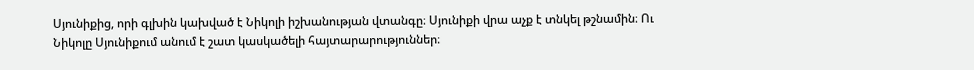Սյունիքից, որի գլխին կախված է Նիկոլի իշխանության վտանգը։ Սյունիքի վրա աչք է տնկել թշնամին։ Ու Նիկոլը Սյունիքում անում է շատ կասկածելի հայտարարություններ։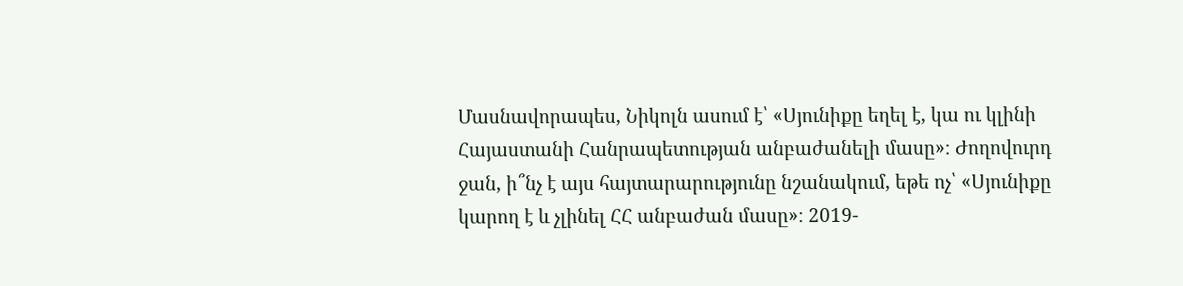Մասնավորապես, Նիկոլն ասում է՝ «Սյունիքը եղել է, կա ու կլինի Հայաստանի Հանրապետության անբաժանելի մասը»։ Ժողովուրդ ջան, ի՞նչ է այս հայտարարությունը նշանակում, եթե ոչ՝ «Սյունիքը կարող է և չլինել ՀՀ անբաժան մասը»։ 2019-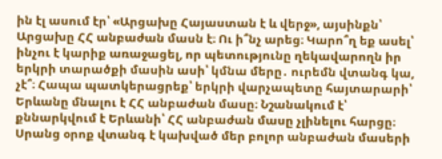ին էլ ասում էր՝ «Արցախը Հայաստան է և վերջ», այսինքն՝ Արցախը ՀՀ անբաժան մասն է։ Ու ի՞նչ արեց։ Կարո՞ղ եք ասել՝ ինչու է կարիք առաջացել, որ պետությունը ղեկավարողն իր երկրի տարածքի մասին ասի՝ կմնա մերը․ ուրեմն վտանգ կա, չէ՞։ Հապա պատկերացրեք՝ երկրի վարչապետը հայտարարի՝ Երևանը մնալու է ՀՀ անբաժան մասը։ Նշանակում է՝ քննարկվում է Երևանի՝ ՀՀ անբաժան մասը չլինելու հարցը։ Սրանց օրոք վտանգ է կախված մեր բոլոր անբաժան մասերի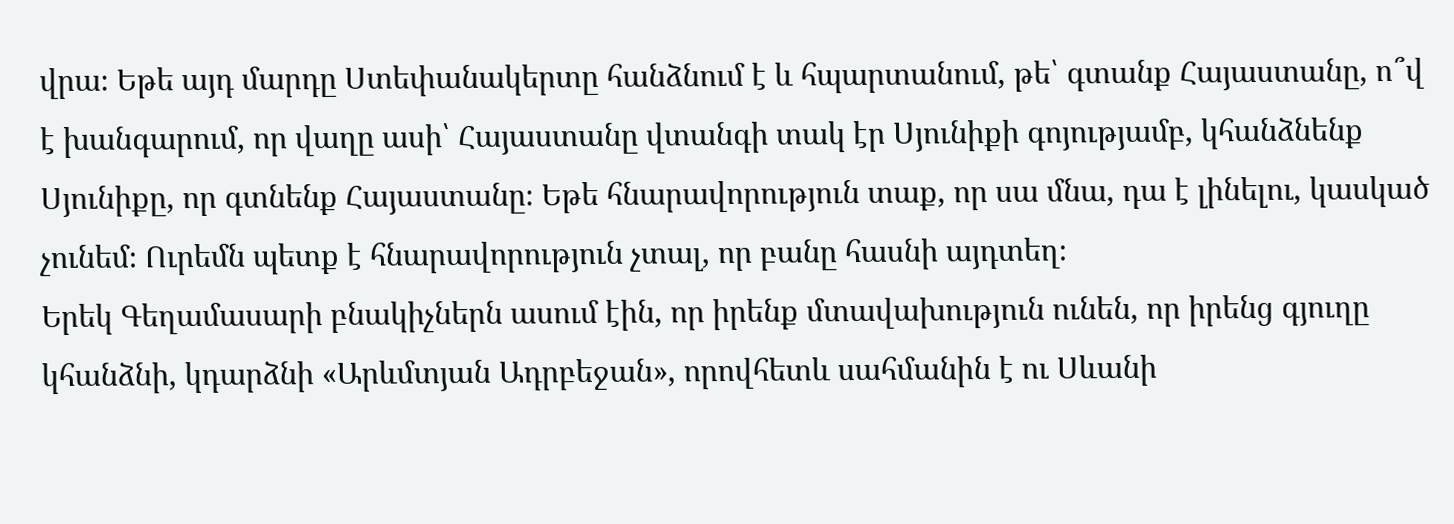վրա։ Եթե այդ մարդը Ստեփանակերտը հանձնում է և հպարտանում, թե՝ գտանք Հայաստանը, ո՞վ է խանգարում, որ վաղը ասի՝ Հայաստանը վտանգի տակ էր Սյունիքի գոյությամբ, կհանձնենք Սյունիքը, որ գտնենք Հայաստանը։ Եթե հնարավորություն տաք, որ սա մնա, դա է լինելու, կասկած չունեմ։ Ուրեմն պետք է հնարավորություն չտալ, որ բանը հասնի այդտեղ։
Երեկ Գեղամասարի բնակիչներն ասում էին, որ իրենք մտավախություն ունեն, որ իրենց գյուղը կհանձնի, կդարձնի «Արևմտյան Ադրբեջան», որովհետև սահմանին է ու Սևանի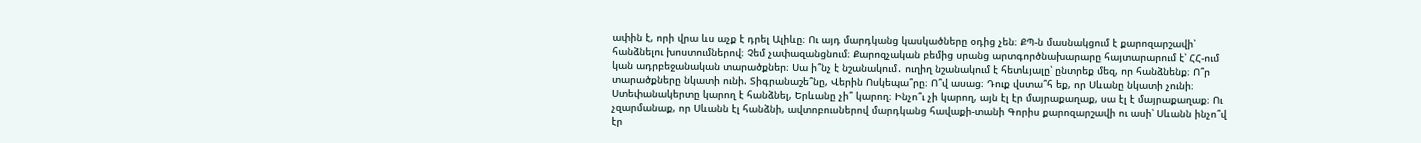ափին է, որի վրա ևս աչք է դրել Ալիևը։ Ու այդ մարդկանց կասկածները օդից չեն։ ՔՊ-ն մասնակցում է քարոզարշավի՝ հանձնելու խոստումներով։ Չեմ չափազանցնում։ Քարոզչական բեմից սրանց արտգործնախարարը հայտարարում է՝ ՀՀ-ում կան ադրբեջանական տարածքներ։ Սա ի՞նչ է նշանակում․ ուղիղ նշանակում է հետևյալը՝ ընտրեք մեզ, որ հանձնենք։ Ո՞ր տարածքները նկատի ունի. Տիգրանաշե՞նը, Վերին Ոսկեպա՞րը։ Ո՞վ ասաց։ Դուք վստա՞հ եք, որ Սևանը նկատի չունի։ Ստեփանակերտը կարող է հանձնել, Երևանը չի՞ կարող։ Ինչո՞ւ չի կարող, այն էլ էր մայրաքաղաք, սա էլ է մայրաքաղաք։ Ու չզարմանաք, որ Սևանն էլ հանձնի, ավտոբուսներով մարդկանց հավաքի-տանի Գորիս քարոզարշավի ու ասի՝ Սևանն ինչո՞վ էր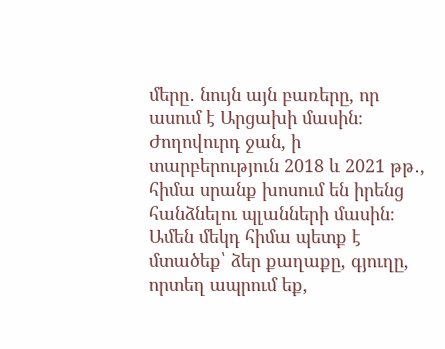մերը․ նույն այն բառերը, որ ասում է Արցախի մասին։
Ժողովուրդ ջան, ի տարբերություն 2018 և 2021 թթ․, հիմա սրանք խոսում են իրենց հանձնելու պլանների մասին։ Ամեն մեկդ հիմա պետք է մտածեք՝ ձեր քաղաքը, գյուղը, որտեղ ապրում եք,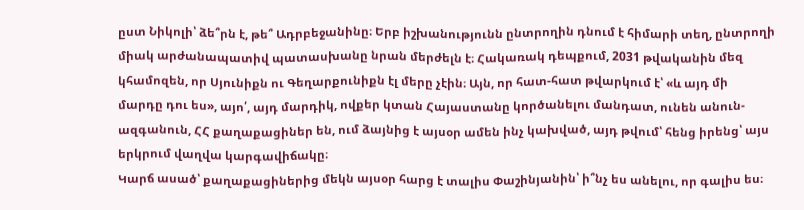ըստ Նիկոլի՝ ձե՞րն է, թե՞ Ադրբեջանինը։ Երբ իշխանությունն ընտրողին դնում է հիմարի տեղ, ընտրողի միակ արժանապատիվ պատասխանը նրան մերժելն է։ Հակառակ դեպքում, 2031 թվականին մեզ կհամոզեն, որ Սյունիքն ու Գեղարքունիքն էլ մերը չէին։ Այն, որ հատ-հատ թվարկում է՝ «և այդ մի մարդը դու ես», այո՛, այդ մարդիկ, ովքեր կտան Հայաստանը կործանելու մանդատ, ունեն անուն-ազգանուն, ՀՀ քաղաքացիներ են, ում ձայնից է այսօր ամեն ինչ կախված, այդ թվում՝ հենց իրենց՝ այս երկրում վաղվա կարգավիճակը։
Կարճ ասած՝ քաղաքացիներից մեկն այսօր հարց է տալիս Փաշինյանին՝ ի՞նչ ես անելու, որ գալիս ես։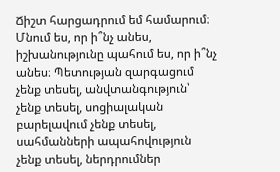Ճիշտ հարցադրում եմ համարում։ Մնում ես, որ ի՞նչ անես, իշխանությունը պահում ես, որ ի՞նչ անես։ Պետության զարգացում չենք տեսել, անվտանգություն՝ չենք տեսել, սոցիալական բարելավում չենք տեսել, սահմանների ապահովություն չենք տեսել, ներդրումներ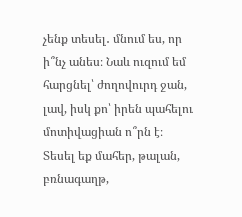չենք տեսել․ մնում ես, որ ի՞նչ անես։ Նաև ուզում եմ հարցնել՝ ժողովուրդ ջան, լավ, իսկ քո՝ իրեն պահելու մոտիվացիան ո՞րն է։ Տեսել եք մահեր, թալան, բռնագաղթ,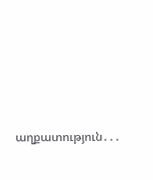աղքատություն․․․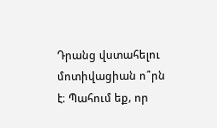Դրանց վստահելու մոտիվացիան ո՞րն է։ Պահում եք, որ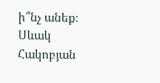ի՞նչ անեք։
Սևակ Հակոբյան